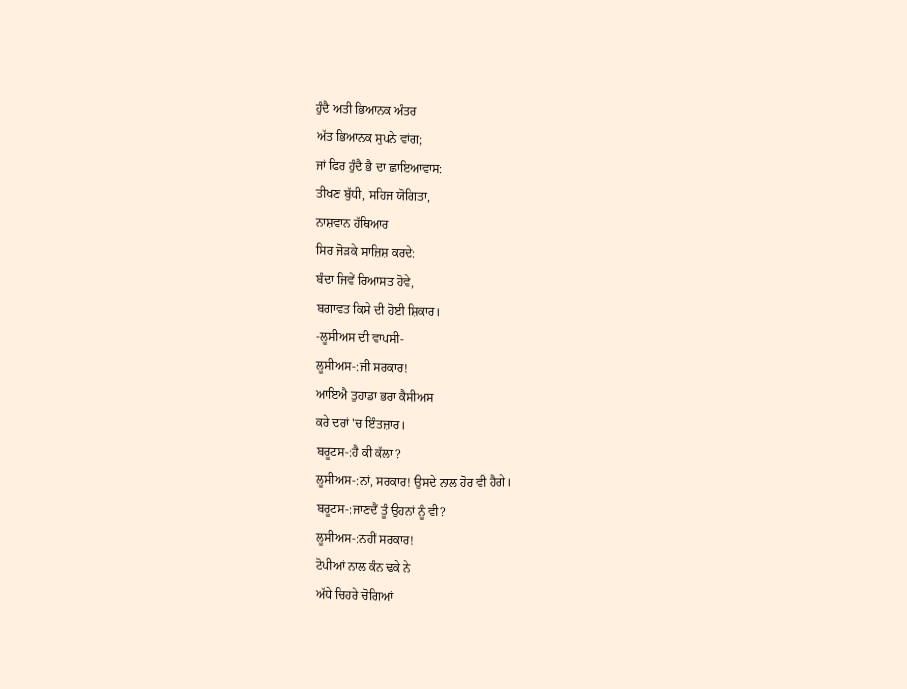ਹੁੰਦੈ ਅਤੀ ਭਿਆਨਕ ਅੰਤਰ
ਅੱਤ ਭਿਆਨਕ ਸੁਪਨੇ ਵਾਂਗ;
ਜਾਂ ਫਿਰ ਹੁੰਦੈ ਭੈ ਦਾ ਛਾਇਆਵਾਸ:
ਤੀਖਣ ਬੁੱਧੀ, ਸਹਿਜ ਯੋਗਿਤਾ,
ਨਾਸ਼ਵਾਨ ਹੱਥਿਆਰ
ਸਿਰ ਜੋੜਕੇ ਸਾਜ਼ਿਸ਼ ਕਰਦੇ:
ਬੰਦਾ ਜਿਵੇਂ ਰਿਆਸਤ ਹੋਵੇ,
ਬਗਾਵਤ ਕਿਸੇ ਦੀ ਹੋਈ ਸ਼ਿਕਾਰ।
-ਲੂਸੀਅਸ ਦੀ ਵਾਪਸੀ-
ਲੂਸੀਅਸ-:ਜੀ ਸਰਕਾਰ!
ਆਇਐ ਤੁਹਾਡਾ ਭਰਾ ਕੈਸੀਅਸ
ਕਰੇ ਦਰਾਂ 'ਚ ਇੰਤਜ਼ਾਰ।
ਬਰੂਟਸ-:ਹੈ ਕੀ ਕੱਲਾ?
ਲੂਸੀਅਸ-:ਨਾਂ, ਸਰਕਾਰ! ਉਸਦੇ ਨਾਲ ਹੋਰ ਵੀ ਹੈਗੇ।
ਬਰੂਟਸ-:ਜਾਣਦੈਂ ਤੂੰ ਉਹਨਾਂ ਨੂੰ ਵੀ?
ਲੂਸੀਅਸ-:ਨਹੀਂ ਸਰਕਾਰ!
ਟੋਪੀਆਂ ਨਾਲ ਕੰਨ ਢਕੇ ਨੇ
ਅੱਧੇ ਚਿਹਰੇ ਚੋਗਿਆਂ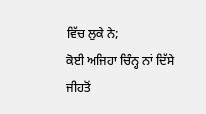ਵਿੱਚ ਲੁਕੇ ਨੇ;
ਕੋਈ ਅਜਿਹਾ ਚਿੰਨ੍ਹ ਨਾਂ ਦਿੱਸੇ
ਜੀਹਤੋਂ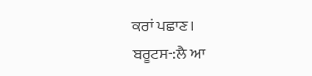ਕਰਾਂ ਪਛਾਣ।
ਬਰੂਟਸ-:ਲੈ ਆ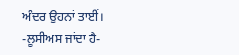ਅੰਦਰ ਉਹਨਾਂ ਤਾਈਂ।
-ਲੂਸੀਅਸ ਜਾਂਦਾ ਹੈ-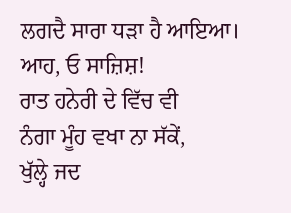ਲਗਦੈ ਸਾਰਾ ਧੜਾ ਹੈ ਆਇਆ।
ਆਹ, ਓ ਸਾਜ਼ਿਸ਼!
ਰਾਤ ਹਨੇਰੀ ਦੇ ਵਿੱਚ ਵੀ
ਨੰਗਾ ਮੂੰਹ ਵਖਾ ਨਾ ਸੱਕੇਂ,
ਖੁੱਲ੍ਹੇ ਜਦ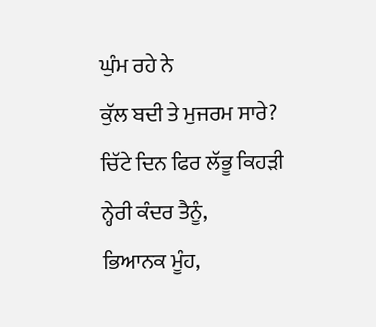ਘੁੰਮ ਰਹੇ ਨੇ
ਕੁੱਲ ਬਦੀ ਤੇ ਮੁਜਰਮ ਸਾਰੇ?
ਚਿੱਟੇ ਦਿਨ ਫਿਰ ਲੱਭੂ ਕਿਹੜੀ
ਨ੍ਹੇਰੀ ਕੰਦਰ ਤੈਨੂੰ,
ਭਿਆਨਕ ਮੂੰਹ,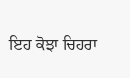ਇਹ ਕੋਝਾ ਚਿਹਰਾ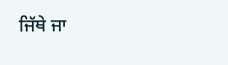ਜਿੱਥੇ ਜਾ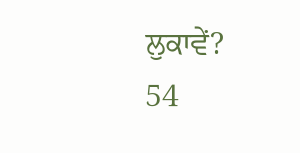ਲੁਕਾਵੇਂ?
54